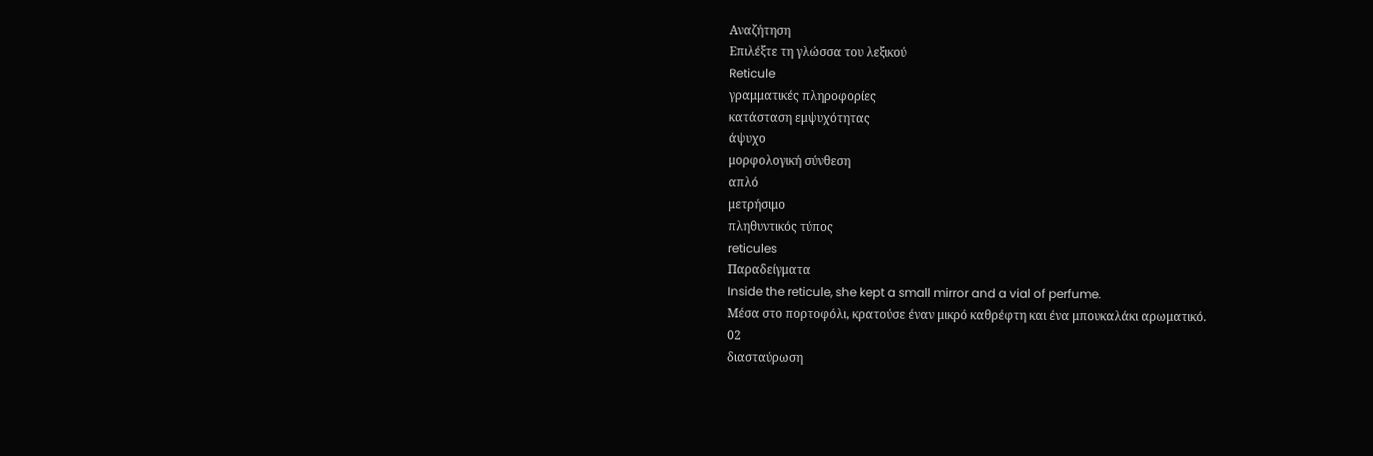Αναζήτηση
Επιλέξτε τη γλώσσα του λεξικού
Reticule
γραμματικές πληροφορίες
κατάσταση εμψυχότητας
άψυχο
μορφολογική σύνθεση
απλό
μετρήσιμο
πληθυντικός τύπος
reticules
Παραδείγματα
Inside the reticule, she kept a small mirror and a vial of perfume.
Μέσα στο πορτοφόλι, κρατούσε έναν μικρό καθρέφτη και ένα μπουκαλάκι αρωματικό.
02
διασταύρωση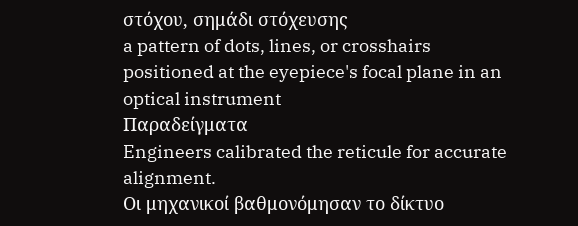στόχου, σημάδι στόχευσης
a pattern of dots, lines, or crosshairs positioned at the eyepiece's focal plane in an optical instrument
Παραδείγματα
Engineers calibrated the reticule for accurate alignment.
Οι μηχανικοί βαθμονόμησαν το δίκτυο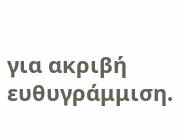για ακριβή ευθυγράμμιση.